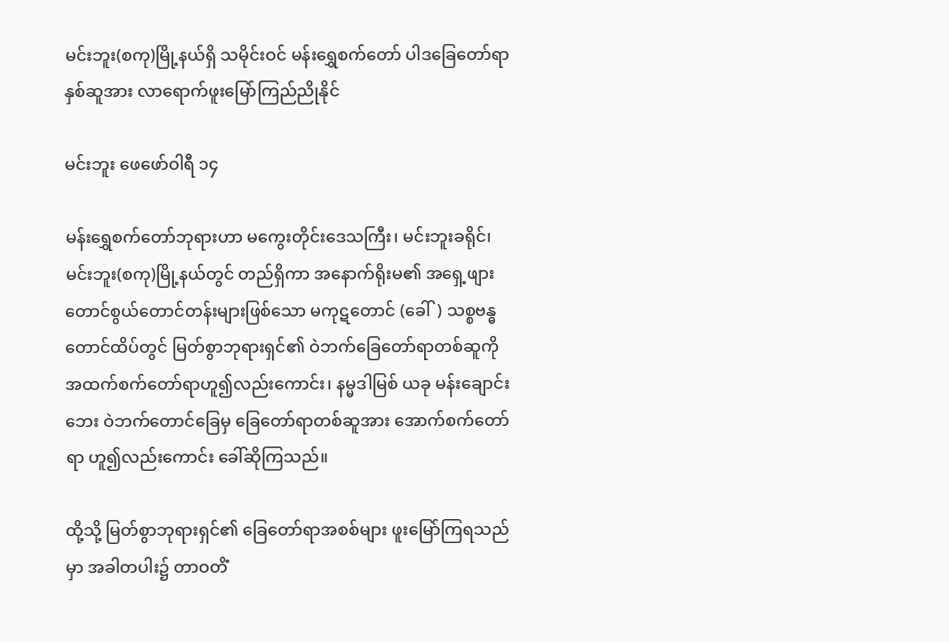မင်းဘူး(စကု)မြို့နယ်ရှိ သမိုင်းဝင် မန်းရွှေစက်တော် ပါဒခြေတော်ရာနှစ်ဆူအား လာရောက်ဖူးမြော်ကြည်ညိုနိုင်

မင်းဘူး ဖေဖော်ဝါရီ ၁၄

မန်းရွှေစက်တော်ဘုရားဟာ မကွေးတိုင်းဒေသကြီး၊ မင်းဘူးခရိုင်၊ မင်းဘူး(စကု)မြို့နယ်တွင် တည်ရှိကာ အနောက်ရိုးမ၏ အရှေ့ဖျား တောင်စွယ်တောင်တန်းများဖြစ်သော မကုဋတောင် (ခေါ်) သစ္စဗန္ဓတောင်ထိပ်တွင် မြတ်စွာဘုရားရှင်၏ ဝဲဘက်ခြေတော်ရာတစ်ဆူကို အထက်စက်တော်ရာဟူ၍လည်းကောင်း၊ နမ္မဒါမြစ် ယခု မန်းချောင်းဘေး ဝဲဘက်တောင်ခြေမှ ခြေတော်ရာတစ်ဆူအား အောက်စက်တော်ရာ ဟူ၍လည်းကောင်း ခေါ်ဆိုကြသည်။

ထို့သို့ မြတ်စွာဘုရားရှင်၏ ခြေတော်ရာအစစ်များ ဖူးမြော်ကြရသည်မှာ အခါတပါး၌ တာဝတိံ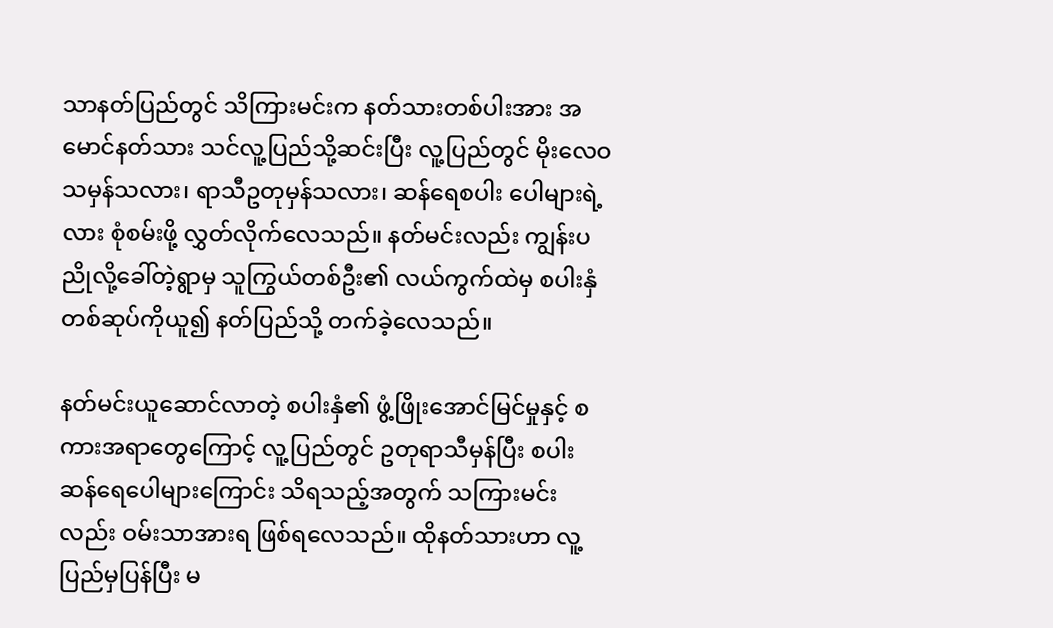သာနတ်ပြည်တွင် သိကြားမင်းက နတ်သားတစ်ပါးအား အမောင်နတ်သား သင်လူ့ပြည်သို့ဆင်းပြီး လူ့ပြည်တွင် မိုးလေဝသမှန်သလား၊ ရာသီဥတုမှန်သလား၊ ဆန်ရေစပါး ပေါများရဲ့လား စုံစမ်းဖို့ လွှတ်လိုက်လေသည်။ နတ်မင်းလည်း ကျွန်းပညိုလို့ခေါ်တဲ့ရွာမှ သူကြွယ်တစ်ဦး၏ လယ်ကွက်ထဲမှ စပါးနှံတစ်ဆုပ်ကိုယူ၍ နတ်ပြည်သို့ တက်ခဲ့လေသည်။

နတ်မင်းယူဆောင်လာတဲ့ စပါးနှံ၏ ဖွံ့ဖြိုးအောင်မြင်မှုနှင့် စကားအရာတွေကြောင့် လူ့ပြည်တွင် ဥတုရာသီမှန်ပြီး စပါးဆန်ရေပေါများကြောင်း သိရသည့်အတွက် သကြားမင်းလည်း ဝမ်းသာအားရ ဖြစ်ရလေသည်။ ထိုနတ်သားဟာ လူ့ပြည်မှပြန်ပြီး မ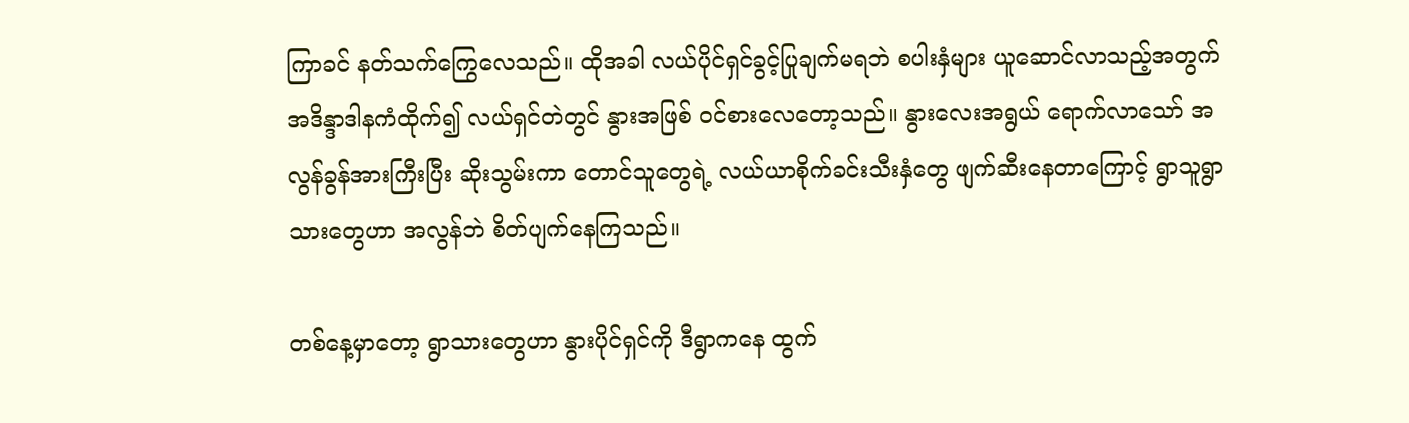ကြာခင် နတ်သက်ကြွေလေသည်။ ထိုအခါ လယ်ပိုင်ရှင်ခွင့်ပြုချက်မရဘဲ စပါးနှံများ ယူဆောင်လာသည့်အတွက် အဒိန္ဒာဒါနကံထိုက်၍ လယ်ရှင်တဲတွင် နွားအဖြစ် ဝင်စားလေတော့သည်။ နွားလေးအရွယ် ရောက်လာသော် အလွန်ခွန်အားကြီးပြီး ဆိုးသွမ်းကာ တောင်သူတွေရဲ့ လယ်ယာစိုက်ခင်းသီးနှံတွေ ဖျက်ဆီးနေတာကြောင့် ရွာသူရွာသားတွေဟာ အလွန်ဘဲ စိတ်ပျက်နေကြသည်။

တစ်နေ့မှာတော့ ရွာသားတွေဟာ နွားပိုင်ရှင်ကို ဒီရွာကနေ ထွက်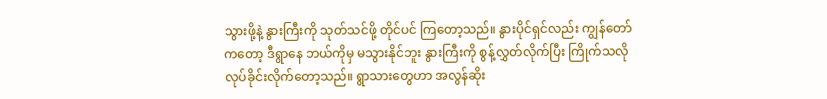သွားဖို့နဲ့ နွားကြီးကို သုတ်သင်ဖို့ တိုင်ပင် ကြတော့သည်။ နွားပိုင်ရှင်လည်း ကျွန်တော်ကတော့ ဒီရွာနေ ဘယ်ကိုမှ မသွားနိုင်ဘူး နွားကြီးကို စွန့်လွှတ်လိုက်ပြီး ကြိုက်သလို လုပ်ခိုင်းလိုက်တော့သည်။ ရွာသားတွေဟာ အလွန်ဆိုး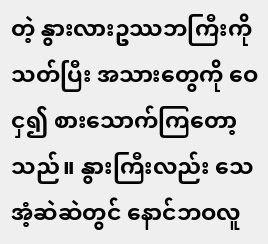တဲ့ နွားလားဥဿဘကြီးကို သတ်ပြီး အသားတွေကို ဝေငှ၍ စားသောက်ကြတော့သည်။ နွားကြီးလည်း သေအံ့ဆဲဆဲတွင် နောင်ဘဝလူ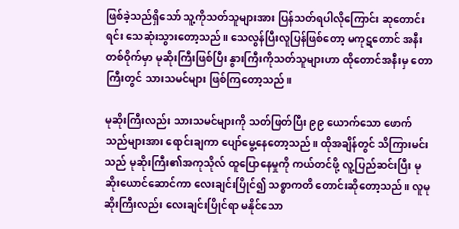ဖြစ်ခဲ့သည်ရှိသော် သူ့ကိုသတ်သူများအား ပြန်သတ်ရပါလိုကြောင်း ဆုတောင်းရင်း သေဆုံးသွားတော့သည်။ သေလွန်ပြီးလူပြန်ဖြစ်တော့ မကုဋတောင် အနီးတစ်ဝိုက်မှာ မုဆိုးကြီးဖြစ်ပြီး နွားကြီးကိုသတ်သူများဟာ ထိုတောင်အနီးမှ တောကြီးတွင် သားသမင်များ ဖြစ်ကြတော့သည်။

မုဆိုးကြီးလည်း သားသမင်များကို သတ်ဖြတ်ပြီး ၉၉ ယောက်သော ဖောက်သည်များအား ရောင်းချကာ ပျော်မွေ့နေတော့သည်။ ထိုအချိန်တွင် သိကြားမင်းသည် မုဆိုးကြီး၏အကုသိုလ် ထူပြောနေမှုကို ကယ်တင်ဖို့ လူ့ပြည်ဆင်းပြီး မုဆိုးယောင်ဆောင်ကာ လေးချင်းပြိုင်၍ သစ္စာကတိ တောင်းဆိုတော့သည်။ လူမုဆိုးကြီးလည်း လေးချင်းပြိုင်ရာ မနိုင်သော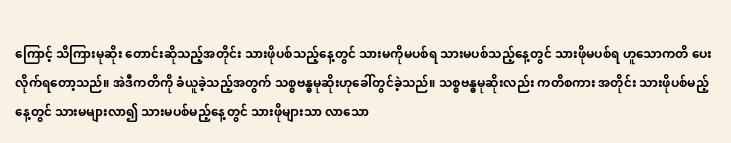ကြောင့် သိကြားမုဆိုး တောင်းဆိုသည့်အတိုင်း သားဖိုပစ်သည့်နေ့တွင် သားမကိုမပစ်ရ သားမပစ်သည့်နေ့တွင် သားဖိုမပစ်ရ ဟူသောကတိ ပေးလိုက်ရတော့သည်။ အဲဒီကတိကို ခံယူခဲ့သည့်အတွက် သစ္စဗန္ဓမုဆိုးဟုခေါ်တွင်ခဲ့သည်။ သစ္စဗန္ဓမုဆိုးလည်း ကတိစကား အတိုင်း သားဖိုပစ်မည့်နေ့တွင် သားမများလာ၍ သားမပစ်မည့်နေ့တွင် သားဖိုများသာ လာသော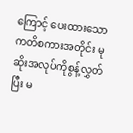ကြောင့် ပေးထားသော ကတိစကားအတိုင်း မုဆိုးအလုပ်ကိုစွန့်လွှတ်ပြီး မ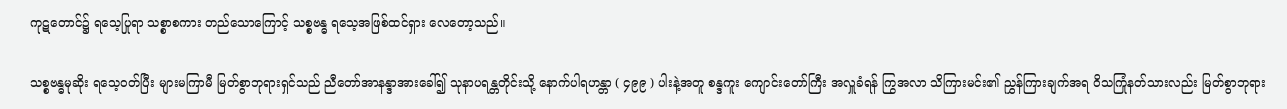ကုဋတောင်၌ ရသေ့ပြုရာ သစ္စာစကား တည်သောကြောင့် သစ္စဗန္ဓ ရသေ့အဖြစ်ထင်ရှား လေတော့သည်။

သစ္စဗန္ဓမုဆိုး ရသေ့ဝတ်ပြီး များမကြာမီ မြတ်စွာဘုရားရှင်သည် ညီတော်အာနန္ဒာအားခေါ်၍ သုနာပရန္တတိုင်းသို့ နောက်ပါရဟန္တာ ( ၄၉၉ ) ပါးနဲ့အတူ စန္ဒကူး ကျောင်းတော်ကြီး အလှူခံရန် ကြွအလာ သိကြားမင်း၏ ညွှန်ကြားချက်အရ ဝိသကြုံနတ်သားလည်း မြတ်စွာဘုရား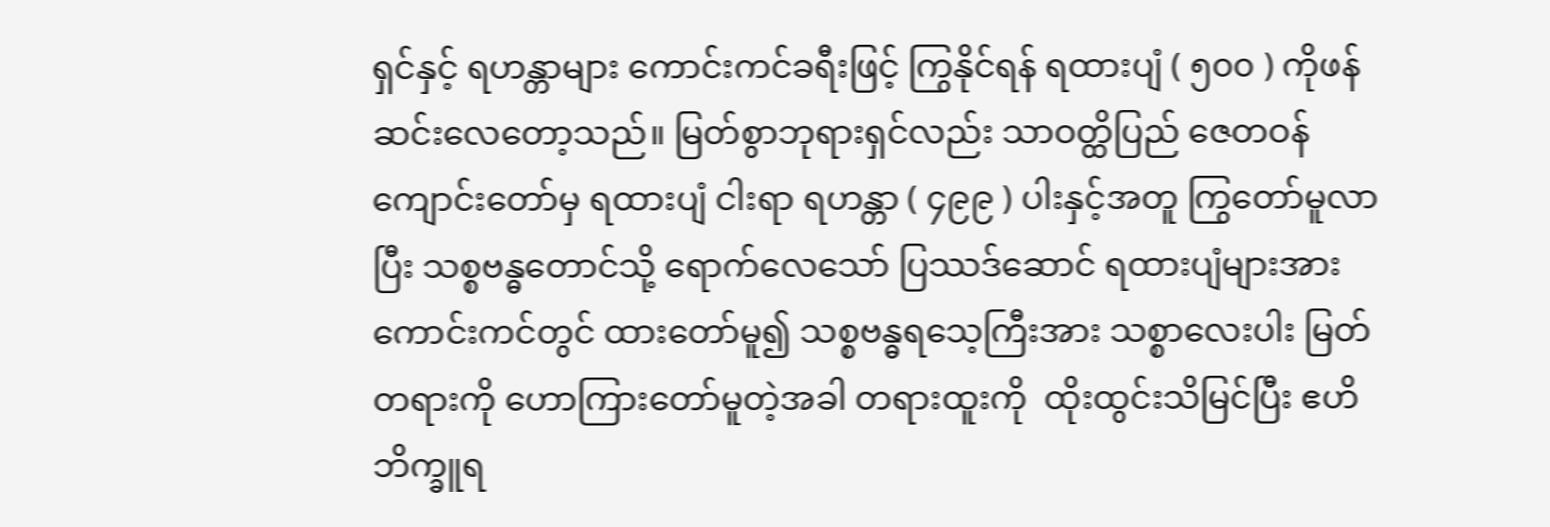ရှင်နှင့် ရဟန္တာများ ကောင်းကင်ခရီးဖြင့် ကြွနိုင်ရန် ရထားပျံ ( ၅၀၀ ) ကိုဖန်ဆင်းလေတော့သည်။ မြတ်စွာဘုရားရှင်လည်း သာဝတ္ထိပြည် ဇေတဝန်ကျောင်းတော်မှ ရထားပျံ ငါးရာ ရဟန္တာ ( ၄၉၉ ) ပါးနှင့်အတူ ကြွတော်မူလာပြီး သစ္စဗန္ဓတောင်သို့ ရောက်လေသော် ပြဿဒ်ဆောင် ရထားပျံများအား ကောင်းကင်တွင် ထားတော်မူ၍ သစ္စဗန္ဓရသေ့ကြီးအား သစ္စာလေးပါး မြတ်တရားကို ဟောကြားတော်မူတဲ့အခါ တရားထူးကို  ထိုးထွင်းသိမြင်ပြီး ဧဟိဘိက္ခူရ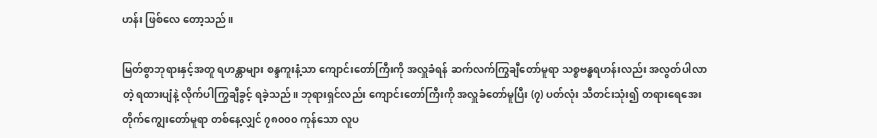ဟန်း ဖြစ်လေ တော့သည်။

မြတ်စွာဘုရားနှင့်အတူ ရဟန္တာများ စန္ဒကူးနံ့သာ ကျောင်းတော်ကြီးကို အလှူခံရန် ဆက်လက်ကြွချီတော်မူရာ သစ္စဗန္ဓရဟန်းလည်း အလွတ်ပါလာတဲ့ ရထားပျံနဲ့ လိုက်ပါကြွချီခွင့် ရခဲ့သည်။ ဘုရားရှင်လည်း ကျောင်းတော်ကြီးကို အလှူခံတော်မူပြီး (၇) ပတ်လုံး သီတင်းသုံး၍ တရားရေအေး တိုက်ကျွေးတော်မူရာ တစ်နေ့လျှင် ၇၈၀၀၀ ကုန်သော လူပ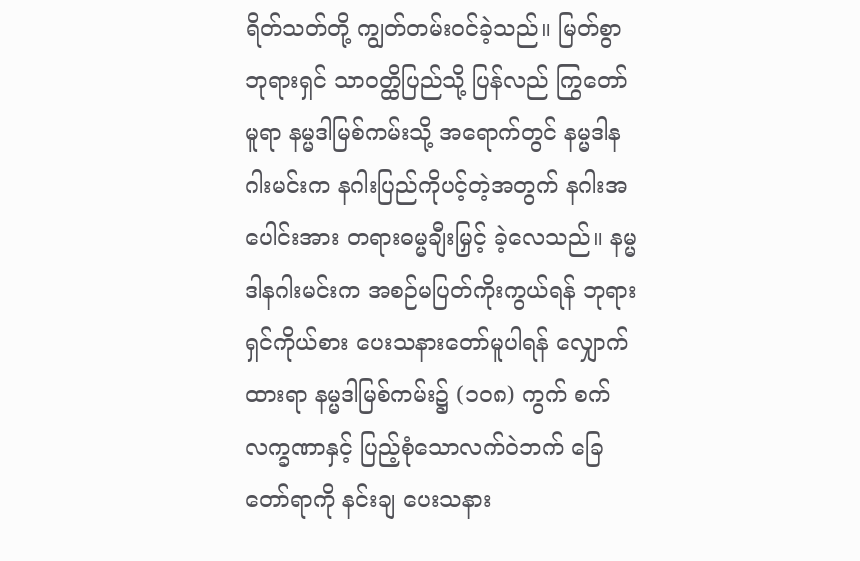ရိတ်သတ်တို့ ကျွတ်တမ်းဝင်ခဲ့သည်။ မြတ်စွာဘုရားရှင် သာဝတ္ထိပြည်သို့ ပြန်လည် ကြွတော်မူရာ နမ္မဒါမြစ်ကမ်းသို့ အရောက်တွင် နမ္မဒါနဂါးမင်းက နဂါးပြည်ကိုပင့်တဲ့အတွက် နဂါးအပေါင်းအား တရားဓမ္မချီးမြှင့် ခဲ့လေသည်။ နမ္မဒါနဂါးမင်းက အစဉ်မပြတ်ကိုးကွယ်ရန် ဘုရားရှင်ကိုယ်စား ပေးသနားတော်မူပါရန် လျှောက်ထားရာ နမ္မဒါမြစ်ကမ်း၌ (၁၀၈) ကွက် စက်လက္ခဏာနှင့် ပြည့်စုံသောလက်ဝဲဘက် ခြေတော်ရာကို နင်းချ ပေးသနား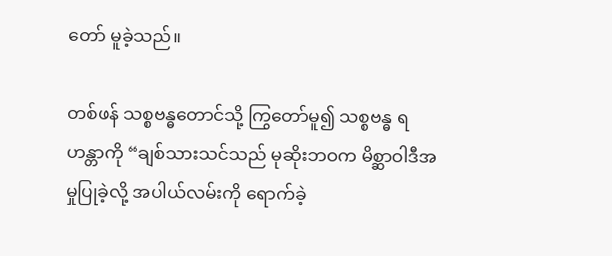တော် မူခဲ့သည်။

တစ်ဖန် သစ္စဗန္ဓတောင်သို့ ကြွတော်မူ၍ သစ္စဗန္ဓ ရဟန္တာကို “ချစ်သားသင်သည် မုဆိုးဘဝက မိစ္ဆာဝါဒီအမှုပြုခဲ့လို့ အပါယ်လမ်းကို ရောက်ခဲ့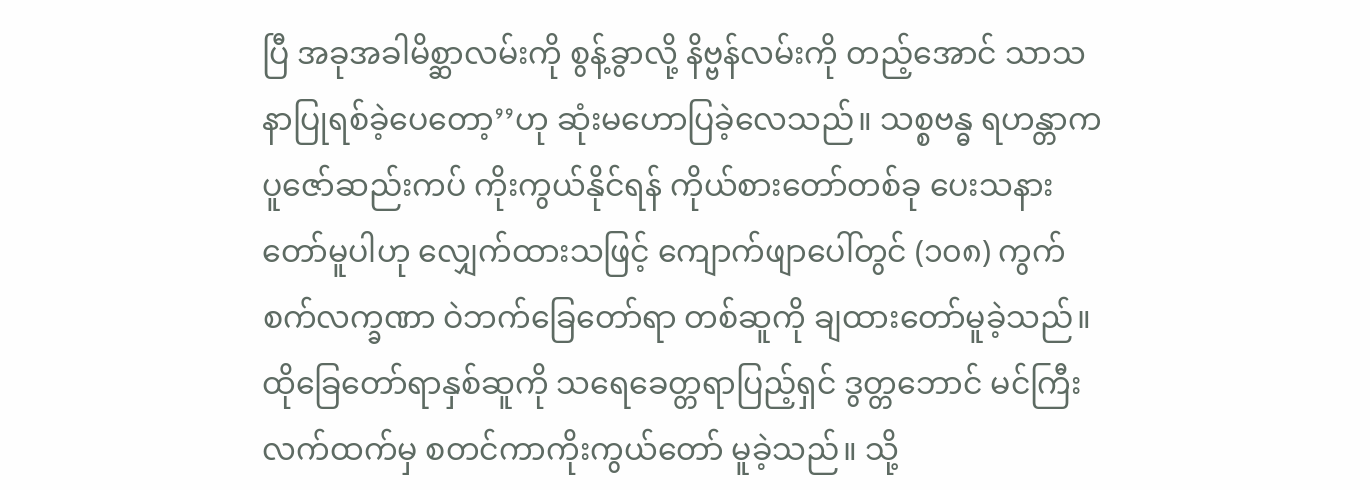ပြီ အခုအခါမိစ္ဆာလမ်းကို စွန့်ခွာလို့ နိဗ္ဗန်လမ်းကို တည့်အောင် သာသနာပြုရစ်ခဲ့ပေတော့’’ဟု ဆုံးမဟောပြခဲ့လေသည်။ သစ္စဗန္ဓ ရဟန္တာက ပူဇော်ဆည်းကပ် ကိုးကွယ်နိုင်ရန် ကိုယ်စားတော်တစ်ခု ပေးသနားတော်မူပါဟု လျှေက်ထားသဖြင့် ကျောက်ဖျာပေါ်တွင် (၁၀၈) ကွက် စက်လက္ခဏာ ဝဲဘက်ခြေတော်ရာ တစ်ဆူကို ချထားတော်မူခဲ့သည်။ ထိုခြေတော်ရာနှစ်ဆူကို သရေခေတ္တရာပြည့်ရှင် ဒွတ္တဘောင် မင်ကြီးလက်ထက်မှ စတင်ကာကိုးကွယ်တော် မူခဲ့သည်။ သို့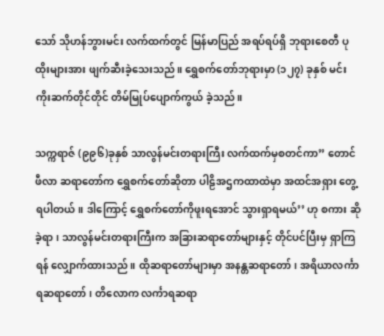သော် သိုဟန်ဘွားမင်း လက်ထက်တွင် မြန်မာပြည် အရပ်ရပ်ရှိ ဘုရားစေတီ ပုထိုးများအား ဖျက်ဆီးခဲ့သေးသည်။ ရွှေစက်တော်ဘုရားမှာ (၁၂၇) ခုနှစ် မင်းကိုးဆက်တိုင်တိုင် တိမ်မြုပ်ပျောက်ကွယ် ခဲ့သည်။

သက္ကရာဇ် (၉၉၆)ခုနှစ် သာလွန်မင်းတရားကြီး လက်ထက်မှစတင်ကာ” တောင်ဖီလာ ဆရာတော်က ရွှေစက်တော်ဆိုတာ ပါဠိအဌကထာထဲမှာ အထင်အရှား တွေ့ရပါတယ်။ ဒါကြောင့် ရွှေစက်တော်ကိုဖူးရအောင် သွားရှာရမယ်’’ ဟု စကား ဆိုခဲ့ရာ၊ သာလွန်မင်းတရားကြီးက အခြားဆရာတော်များနှင့် တိုင်ပင်ပြီးမှ ရှာကြရန် လျှောက်ထားသည်။ ထိုဆရာတော်များမှာ အနန္တဆရာတော်၊ အရိယာလင်္ကာရဆရာတော်၊ တိလောက လင်္ကာရဆရာ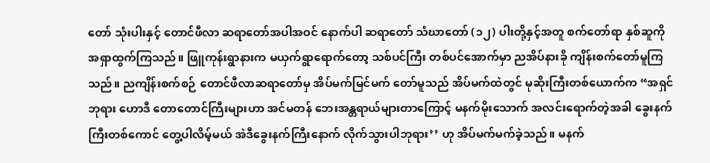တော် သုံးပါးနှင့် တောင်ဖီလာ ဆရာတော်အပါအဝင် နောက်ပါ ဆရာတော် သံဃာတော် (၁၂) ပါးတို့နှင့်အတူ စက်တော်ရာ နှစ်ဆူကို အရှာထွက်ကြသည်။ ဖြူကုန်းရွာနားက မယှက်ရွာရောက်တော့ သစ်ပင်ကြီး တစ်ပင်အောက်မှာ ညအိပ်နားခို ကျိန်းစက်တော်မူကြသည်။ ညကျိန်းစက်စဉ် တောင်ဖီလာဆရာတော်မှ အိပ်မက်မြင်မက် တော်မူသည် အိပ်မက်ထဲတွင် မုဆိုးကြီးတစ်ယောက်က “အရှင်ဘုရား ဟောဒီ တောတောင်ကြီးများဟာ အင်မတန် ဘေးအန္တရာယ်များတာကြောင့် မနက်မိုးသောက် အလင်းရောက်တဲ့အခါ ခွေးနက်ကြီးတစ်ကောင် တွေ့ပါလိမ့်မယ် အဲဒီခွေးနက်ကြီးနောက် လိုက်သွားပါဘုရား’’ ဟု အိပ်မက်မက်ခဲ့သည်။ မနက်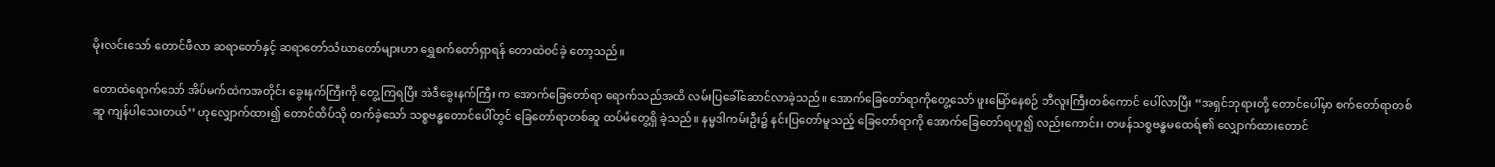မိုးလင်းသော် တောင်ဖီလာ ဆရာတော်နှင့် ဆရာတော်သံဃာတော်များဟာ ရွှေစက်တော်ရှာရန် တောထဲဝင်ခဲ့ တော့သည်။

တောထဲရောက်သော် အိပ်မက်ထဲကအတိုင်း ခွေးနက်ကြီးကို တွေ့ကြရပြီး အဲဒီခွေးနက်ကြီး က အောက်ခြေတော်ရာ ရောက်သည်အထိ လမ်းပြခေါ်ဆောင်လာခဲ့သည်။ အောက်ခြေတော်ရာကိုတွေ့သော် ဖူးမြော်နေစဉ် ဘီလူးကြီးတစ်ကောင် ပေါ်လာပြီး “အရှင်ဘုရားတို့ တောင်ပေါ်မှာ စက်တော်ရာတစ်ဆူ ကျန်ပါသေးတယ်’’ ဟုလျှောက်ထား၍ တောင်ထိပ်သို တက်ခဲ့သော် သစ္စဗန္ဓတောင်ပေါ်တွင် ခြေတော်ရာတစ်ဆူ ထပ်မံတွေ့ရှိ ခဲ့သည်။ နမ္မဒါကမ်းဦး၌ နင်းပြတော်မူသည့် ခြေတော်ရာကို အောက်ခြေတော်ရဟူ၍ လည်းကောင်း၊ တဖန်သစ္စဗန္ဓမထေရ်၏ လျှောက်ထားတောင်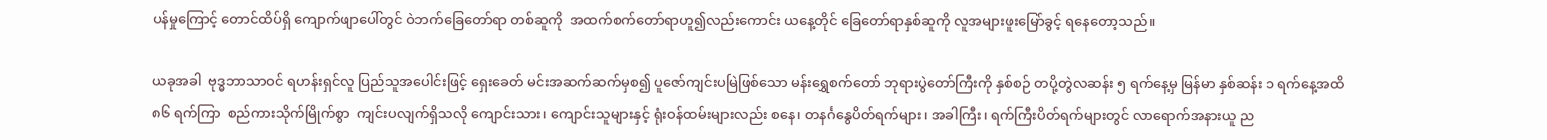ပန်မှုကြောင့် တောင်ထိပ်ရှိ ကျောက်ဖျာပေါ်တွင် ဝဲဘက်ခြေတော်ရာ တစ်ဆူကို  အထက်စက်တော်ရာဟူ၍လည်းကောင်း ယနေ့တိုင် ခြေတော်ရာနှစ်ဆူကို လူအများဖူးမြော်ခွင့် ရနေတော့သည်။

ယခုအခါ  ဗုဒ္ဓဘာသာဝင် ရဟန်းရှင်လူ ပြည်သူအပေါင်းဖြင့် ရှေးခေတ် မင်းအဆက်ဆက်မှစ၍ ပူဇော်ကျင်းပမြဲဖြစ်သော မန်းရွှေစက်တော် ဘုရားပွဲတော်ကြီးကို နှစ်စဉ် တပို့တွဲလဆန်း ၅ ရက်နေ့မှ မြန်မာ နှစ်ဆန်း ၁ ရက်နေ့အထိ ၈၆ ရက်ကြာ  စည်ကားသိုက်မြိုက်စွာ  ကျင်းပလျက်ရှိသလို ကျောင်းသား၊ ကျောင်းသူများနှင့် ရုံးဝန်ထမ်းများလည်း စနေ၊ တနင်္ဂနွေပိတ်ရက်များ၊ အခါကြီး၊ ရက်ကြီးပိတ်ရက်များတွင် လာရောက်အနားယူ ည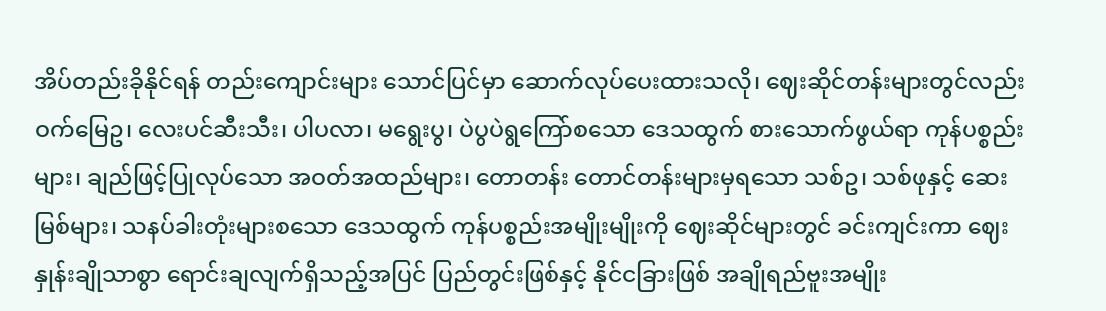အိပ်တည်းခိုနိုင်ရန် တည်းကျောင်းများ သောင်ပြင်မှာ ဆောက်လုပ်ပေးထားသလို၊ ဈေးဆိုင်တန်းများတွင်လည်း ဝက်မြေဥ၊ လေးပင်ဆီးသီး၊ ပါပလာ၊ မရွေးပွ၊ ပဲပွပဲရွကြော်စသော ဒေသထွက် စားသောက်ဖွယ်ရာ ကုန်ပစ္စည်းများ၊ ချည်ဖြင့်ပြုလုပ်သော အဝတ်အထည်များ၊ တောတန်း တောင်တန်းများမှရသော သစ်ဥ၊ သစ်ဖုနှင့် ဆေးမြစ်များ၊ သနပ်ခါးတုံးများစသော ဒေသထွက် ကုန်ပစ္စည်းအမျိုးမျိုးကို ဈေးဆိုင်များတွင် ခင်းကျင်းကာ ဈေးနှုန်းချိုသာစွာ ရောင်းချလျက်ရှိသည့်အပြင် ပြည်တွင်းဖြစ်နှင့် နိုင်ငခြားဖြစ် အချိုရည်ဗူးအမျိုး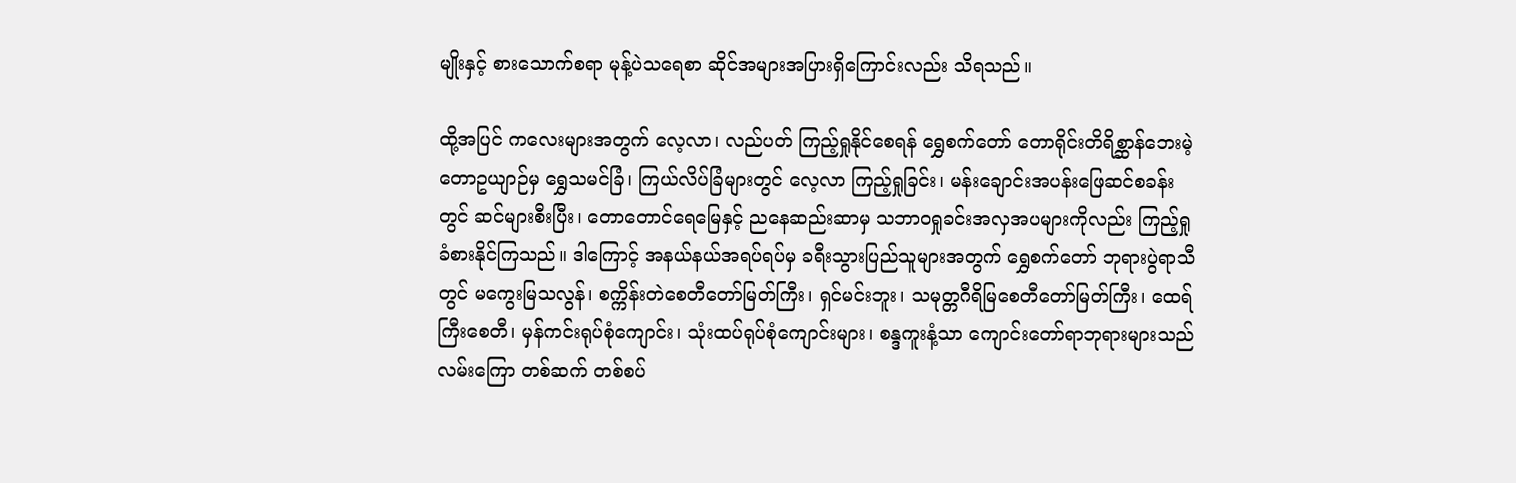မျိုးနှင့် စားသောက်စရာ မုန့်ပဲသရေစာ ဆိုင်အများအပြားရှိကြောင်းလည်း သိရသည်။

ထို့အပြင် ကလေးများအတွက် လေ့လာ၊ လည်ပတ် ကြည့်ရှုနိုင်စေရန် ရွှေစက်တော် တောရိုင်းတိရိစ္ဆာန်ဘေးမဲ့တောဥယျာဉ်မှ ရွှေသမင်ခြံ၊ ကြယ်လိပ်ခြံများတွင် လေ့လာ ကြည့်ရှုခြင်း၊ မန်းချောင်းအပန်းဖြေဆင်စခန်းတွင် ဆင်များစီးပြီး၊ တောတောင်ရေမြေနှင့် ညနေဆည်းဆာမှ သဘာဝရှုခင်းအလှအပများကိုလည်း ကြည့်ရှုခံစားနိုင်ကြသည်။ ဒါကြောင့် အနယ်နယ်အရပ်ရပ်မှ ခရီးသွားပြည်သူများအတွက် ရွှေစက်တော် ဘုရားပွဲရာသီတွင် မကွေးမြသလွန်၊ စက္ကိန်းတဲစေတီတော်မြတ်ကြီး၊ ရှင်မင်းဘူး၊ သမုတ္တဂီရိမြစေတီတော်မြတ်ကြီး၊ ထေရ်ကြီးစေတီ၊ မှန်ကင်းရုပ်စုံကျောင်း၊ သုံးထပ်ရုပ်စုံကျောင်းများ၊ စန္ဒကူးနံ့သာ ကျောင်းတော်ရာဘုရားများသည် လမ်းကြော တစ်ဆက် တစ်စပ်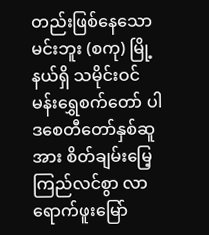တည်းဖြစ်နေသော မင်းဘူး (စကု) မြို့နယ်ရှိ သမိုင်းဝင် မန်းရွှေစက်တော် ပါဒစေတီတော်နှစ်ဆူအား စိတ်ချမ်းမြေ့ကြည်လင်စွာ လာရောက်ဖူးမြော်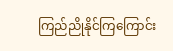ကြည်ညိုနိုင်ကြကြောင်း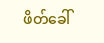ဖိတ်ခေါ်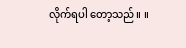လိုက်ရပါ တော့သည်။ ။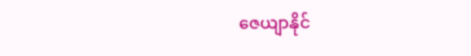ဇေယျာနိုင်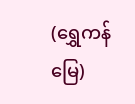(ရွှေကန်မြေ)